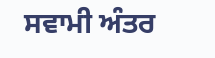ਸਵਾਮੀ ਅੰਤਰ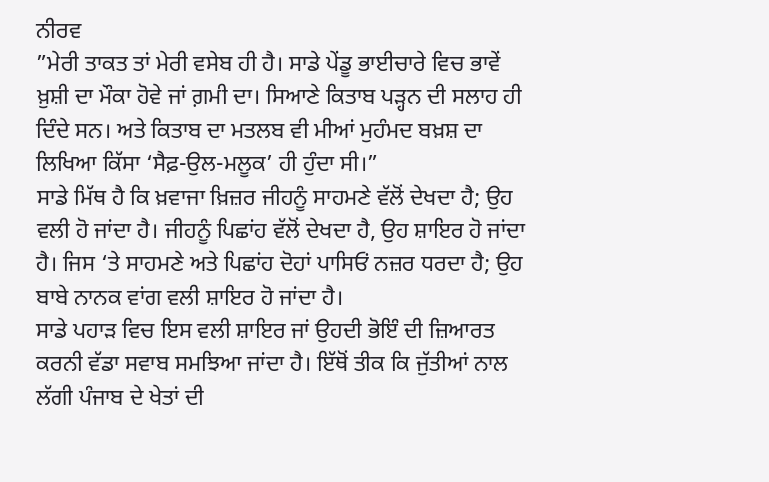ਨੀਰਵ
”ਮੇਰੀ ਤਾਕਤ ਤਾਂ ਮੇਰੀ ਵਸੇਬ ਹੀ ਹੈ। ਸਾਡੇ ਪੇਂਡੂ ਭਾਈਚਾਰੇ ਵਿਚ ਭਾਵੇਂ ਖ਼ੁਸ਼ੀ ਦਾ ਮੌਕਾ ਹੋਵੇ ਜਾਂ ਗ਼ਮੀ ਦਾ। ਸਿਆਣੇ ਕਿਤਾਬ ਪੜ੍ਹਨ ਦੀ ਸਲਾਹ ਹੀ ਦਿੰਦੇ ਸਨ। ਅਤੇ ਕਿਤਾਬ ਦਾ ਮਤਲਬ ਵੀ ਮੀਆਂ ਮੁਹੰਮਦ ਬਖ਼ਸ਼ ਦਾ ਲਿਖਿਆ ਕਿੱਸਾ ‘ਸੈਫ਼-ਉਲ-ਮਲੂਕ’ ਹੀ ਹੁੰਦਾ ਸੀ।”
ਸਾਡੇ ਮਿੱਥ ਹੈ ਕਿ ਖ਼ਵਾਜਾ ਖ਼ਿਜ਼ਰ ਜੀਹਨੂੰ ਸਾਹਮਣੇ ਵੱਲੋਂ ਦੇਖਦਾ ਹੈ; ਉਹ ਵਲੀ ਹੋ ਜਾਂਦਾ ਹੈ। ਜੀਹਨੂੰ ਪਿਛਾਂਹ ਵੱਲੋਂ ਦੇਖਦਾ ਹੈ, ਉਹ ਸ਼ਾਇਰ ਹੋ ਜਾਂਦਾ ਹੈ। ਜਿਸ ‘ਤੇ ਸਾਹਮਣੇ ਅਤੇ ਪਿਛਾਂਹ ਦੋਹਾਂ ਪਾਸਿਓਂ ਨਜ਼ਰ ਧਰਦਾ ਹੈ; ਉਹ ਬਾਬੇ ਨਾਨਕ ਵਾਂਗ ਵਲੀ ਸ਼ਾਇਰ ਹੋ ਜਾਂਦਾ ਹੈ।
ਸਾਡੇ ਪਹਾੜ ਵਿਚ ਇਸ ਵਲੀ ਸ਼ਾਇਰ ਜਾਂ ਉਹਦੀ ਭੋਇੰ ਦੀ ਜ਼ਿਆਰਤ ਕਰਨੀ ਵੱਡਾ ਸਵਾਬ ਸਮਝਿਆ ਜਾਂਦਾ ਹੈ। ਇੱਥੋਂ ਤੀਕ ਕਿ ਜੁੱਤੀਆਂ ਨਾਲ ਲੱਗੀ ਪੰਜਾਬ ਦੇ ਖੇਤਾਂ ਦੀ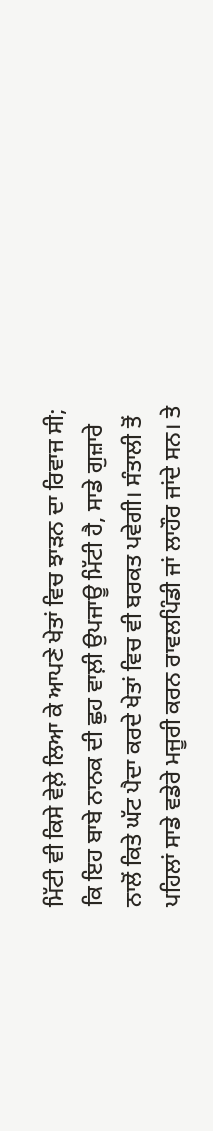ਮਿੱਟੀ ਵੀ ਕਿਸੇ ਵੇਲ਼ੇ ਲਿਆ ਕੇ ਆਪਣੇ ਖੇਤਾਂ ਵਿਚ ਝਾੜਨ ਦਾ ਰਿਵਾਜ ਸੀ; ਕਿ ਇਹ ਬਾਬੇ ਨਾਨਕ ਦੀ ਛੁਹ ਵਾਲ਼ੀ ਉਪਜਾਊ ਮਿੱਟੀ ਹੈ, ਸਾਡੇ ਗੁਜ਼ਾਰੇ ਨਾਲੋਂ ਕਿਤੇ ਘੱਟ ਪੈਦਾ ਕਰਦੇ ਖੇਤਾਂ ਵਿਚ ਵੀ ਬਰਕਤ ਪਵੇਗੀ। ਸੰਤਾਲੀ ਤੋਂ ਪਹਿਲਾਂ ਸਾਡੇ ਵਡੇਰੇ ਮਜੂਰੀ ਕਰਨ ਰਾਵਲਪਿੰਡੀ ਜਾਂ ਲਾਹੌਰ ਜਾਂਦੇ ਸਨ। ਤੇ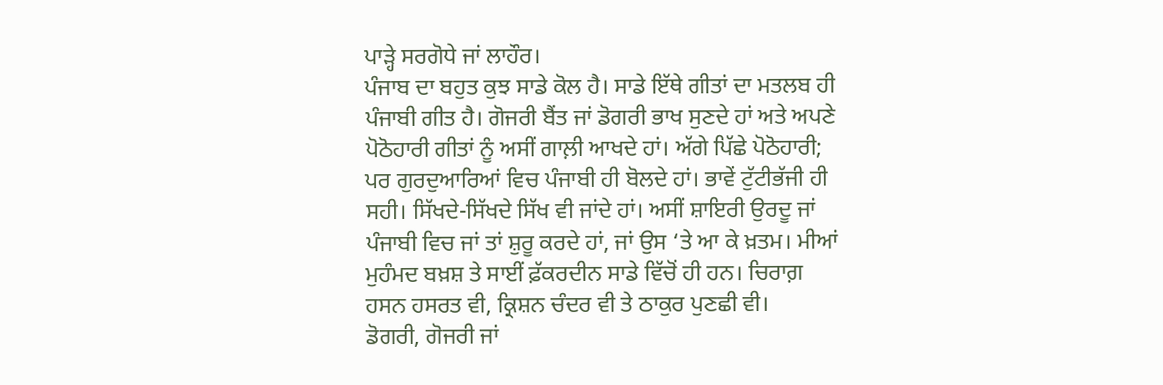ਪਾੜ੍ਹੇ ਸਰਗੋਧੇ ਜਾਂ ਲਾਹੌਰ।
ਪੰਜਾਬ ਦਾ ਬਹੁਤ ਕੁਝ ਸਾਡੇ ਕੋਲ ਹੈ। ਸਾਡੇ ਇੱਥੇ ਗੀਤਾਂ ਦਾ ਮਤਲਬ ਹੀ ਪੰਜਾਬੀ ਗੀਤ ਹੈ। ਗੋਜਰੀ ਬੈਂਤ ਜਾਂ ਡੋਗਰੀ ਭਾਖ ਸੁਣਦੇ ਹਾਂ ਅਤੇ ਅਪਣੇ ਪੋਠੋਹਾਰੀ ਗੀਤਾਂ ਨੂੰ ਅਸੀਂ ਗਾਲ਼ੀ ਆਖਦੇ ਹਾਂ। ਅੱਗੇ ਪਿੱਛੇ ਪੋਠੋਹਾਰੀ; ਪਰ ਗੁਰਦੁਆਰਿਆਂ ਵਿਚ ਪੰਜਾਬੀ ਹੀ ਬੋਲਦੇ ਹਾਂ। ਭਾਵੇਂ ਟੁੱਟੀਭੱਜੀ ਹੀ ਸਹੀ। ਸਿੱਖਦੇ-ਸਿੱਖਦੇ ਸਿੱਖ ਵੀ ਜਾਂਦੇ ਹਾਂ। ਅਸੀਂ ਸ਼ਾਇਰੀ ਉਰਦੂ ਜਾਂ ਪੰਜਾਬੀ ਵਿਚ ਜਾਂ ਤਾਂ ਸ਼ੁਰੂ ਕਰਦੇ ਹਾਂ, ਜਾਂ ਉਸ ‘ਤੇ ਆ ਕੇ ਖ਼ਤਮ। ਮੀਆਂ ਮੁਹੰਮਦ ਬਖ਼ਸ਼ ਤੇ ਸਾਈਂ ਫ਼ੱਕਰਦੀਨ ਸਾਡੇ ਵਿੱਚੋਂ ਹੀ ਹਨ। ਚਿਰਾਗ਼ ਹਸਨ ਹਸਰਤ ਵੀ, ਕ੍ਰਿਸ਼ਨ ਚੰਦਰ ਵੀ ਤੇ ਠਾਕੁਰ ਪੁਣਛੀ ਵੀ।
ਡੋਗਰੀ, ਗੋਜਰੀ ਜਾਂ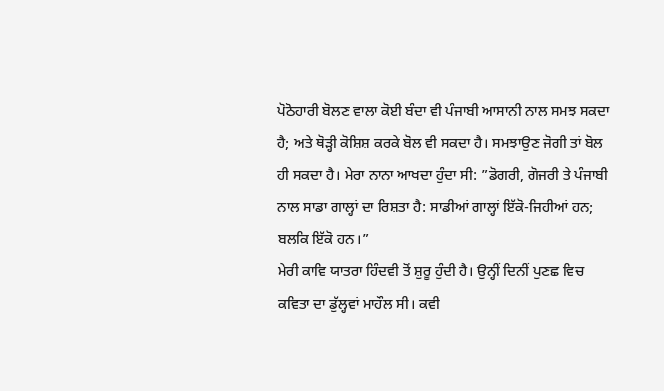ਪੋਠੋਹਾਰੀ ਬੋਲਣ ਵਾਲਾ ਕੋਈ ਬੰਦਾ ਵੀ ਪੰਜਾਬੀ ਆਸਾਨੀ ਨਾਲ ਸਮਝ ਸਕਦਾ ਹੈ; ਅਤੇ ਥੋੜ੍ਹੀ ਕੋਸ਼ਿਸ਼ ਕਰਕੇ ਬੋਲ ਵੀ ਸਕਦਾ ਹੈ। ਸਮਝਾਉਣ ਜੋਗੀ ਤਾਂ ਬੋਲ ਹੀ ਸਕਦਾ ਹੈ। ਮੇਰਾ ਨਾਨਾ ਆਖਦਾ ਹੁੰਦਾ ਸੀ: ”ਡੋਗਰੀ, ਗੋਜਰੀ ਤੇ ਪੰਜਾਬੀ ਨਾਲ ਸਾਡਾ ਗਾਲ੍ਹਾਂ ਦਾ ਰਿਸ਼ਤਾ ਹੈ: ਸਾਡੀਆਂ ਗਾਲ੍ਹਾਂ ਇੱਕੋ-ਜਿਹੀਆਂ ਹਨ; ਬਲਕਿ ਇੱਕੋ ਹਨ।”
ਮੇਰੀ ਕਾਵਿ ਯਾਤਰਾ ਹਿੰਦਵੀ ਤੋਂ ਸ਼ੁਰੂ ਹੁੰਦੀ ਹੈ। ਉਨ੍ਹੀਂ ਦਿਨੀਂ ਪੁਣਛ ਵਿਚ ਕਵਿਤਾ ਦਾ ਡੁੱਲ੍ਹਵਾਂ ਮਾਹੌਲ ਸੀ। ਕਵੀ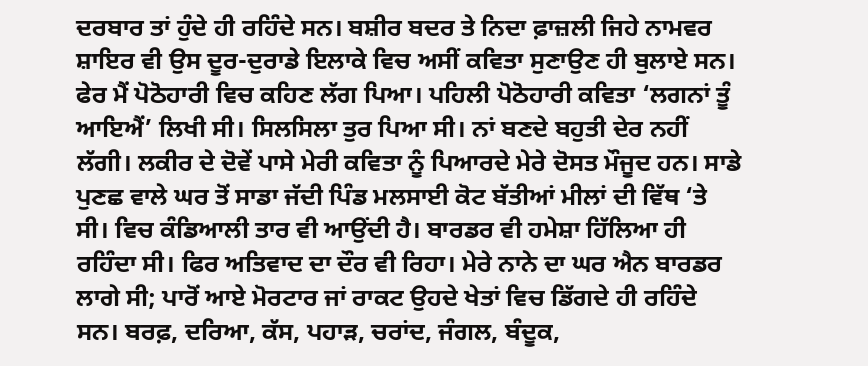ਦਰਬਾਰ ਤਾਂ ਹੁੰਦੇ ਹੀ ਰਹਿੰਦੇ ਸਨ। ਬਸ਼ੀਰ ਬਦਰ ਤੇ ਨਿਦਾ ਫ਼ਾਜ਼ਲੀ ਜਿਹੇ ਨਾਮਵਰ ਸ਼ਾਇਰ ਵੀ ਉਸ ਦੂਰ-ਦੁਰਾਡੇ ਇਲਾਕੇ ਵਿਚ ਅਸੀਂ ਕਵਿਤਾ ਸੁਣਾਉਣ ਹੀ ਬੁਲਾਏ ਸਨ। ਫੇਰ ਮੈਂ ਪੋਠੋਹਾਰੀ ਵਿਚ ਕਹਿਣ ਲੱਗ ਪਿਆ। ਪਹਿਲੀ ਪੋਠੋਹਾਰੀ ਕਵਿਤਾ ‘ਲਗਨਾਂ ਤੂੰ ਆਇਐਂ’ ਲਿਖੀ ਸੀ। ਸਿਲਸਿਲਾ ਤੁਰ ਪਿਆ ਸੀ। ਨਾਂ ਬਣਦੇ ਬਹੁਤੀ ਦੇਰ ਨਹੀਂ ਲੱਗੀ। ਲਕੀਰ ਦੇ ਦੋਵੇਂ ਪਾਸੇ ਮੇਰੀ ਕਵਿਤਾ ਨੂੰ ਪਿਆਰਦੇ ਮੇਰੇ ਦੋਸਤ ਮੌਜੂਦ ਹਨ। ਸਾਡੇ ਪੁਣਛ ਵਾਲੇ ਘਰ ਤੋਂ ਸਾਡਾ ਜੱਦੀ ਪਿੰਡ ਮਲਸਾਈ ਕੋਟ ਬੱਤੀਆਂ ਮੀਲਾਂ ਦੀ ਵਿੱਥ ‘ਤੇ ਸੀ। ਵਿਚ ਕੰਡਿਆਲੀ ਤਾਰ ਵੀ ਆਉਂਦੀ ਹੈ। ਬਾਰਡਰ ਵੀ ਹਮੇਸ਼ਾ ਹਿੱਲਿਆ ਹੀ ਰਹਿੰਦਾ ਸੀ। ਫਿਰ ਅਤਿਵਾਦ ਦਾ ਦੌਰ ਵੀ ਰਿਹਾ। ਮੇਰੇ ਨਾਨੇ ਦਾ ਘਰ ਐਨ ਬਾਰਡਰ ਲਾਗੇ ਸੀ; ਪਾਰੋਂ ਆਏ ਮੋਰਟਾਰ ਜਾਂ ਰਾਕਟ ਉਹਦੇ ਖੇਤਾਂ ਵਿਚ ਡਿੱਗਦੇ ਹੀ ਰਹਿੰਦੇ ਸਨ। ਬਰਫ਼, ਦਰਿਆ, ਕੱਸ, ਪਹਾੜ, ਚਰਾਂਦ, ਜੰਗਲ, ਬੰਦੂਕ,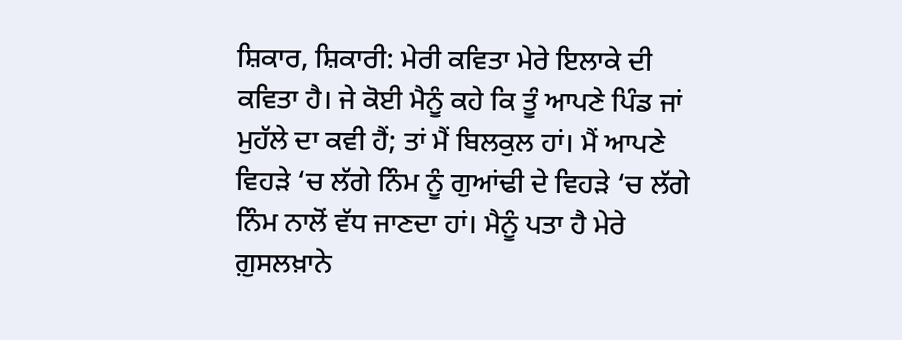ਸ਼ਿਕਾਰ, ਸ਼ਿਕਾਰੀ: ਮੇਰੀ ਕਵਿਤਾ ਮੇਰੇ ਇਲਾਕੇ ਦੀ ਕਵਿਤਾ ਹੈ। ਜੇ ਕੋਈ ਮੈਨੂੰ ਕਹੇ ਕਿ ਤੂੰ ਆਪਣੇ ਪਿੰਡ ਜਾਂ ਮੁਹੱਲੇ ਦਾ ਕਵੀ ਹੈਂ; ਤਾਂ ਮੈਂ ਬਿਲਕੁਲ ਹਾਂ। ਮੈਂ ਆਪਣੇ ਵਿਹੜੇ ‘ਚ ਲੱਗੇ ਨਿੰਮ ਨੂੰ ਗੁਆਂਢੀ ਦੇ ਵਿਹੜੇ ‘ਚ ਲੱਗੇ ਨਿੰਮ ਨਾਲੋਂ ਵੱਧ ਜਾਣਦਾ ਹਾਂ। ਮੈਨੂੰ ਪਤਾ ਹੈ ਮੇਰੇ ਗ਼ੁਸਲਖ਼ਾਨੇ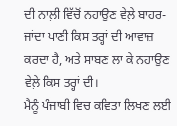ਦੀ ਨਾਲ਼ੀ ਵਿੱਚੋਂ ਨਹਾਉਣ ਵੇਲ਼ੇ ਬਾਹਰ-ਜਾਂਦਾ ਪਾਣੀ ਕਿਸ ਤਰ੍ਹਾਂ ਦੀ ਆਵਾਜ਼ ਕਰਦਾ ਹੈ, ਅਤੇ ਸਾਬਣ ਲਾ ਕੇ ਨਹਾਉਣ ਵੇਲ਼ੇ ਕਿਸ ਤਰ੍ਹਾਂ ਦੀ।
ਮੈਨੂੰ ਪੰਜਾਬੀ ਵਿਚ ਕਵਿਤਾ ਲਿਖਣ ਲਈ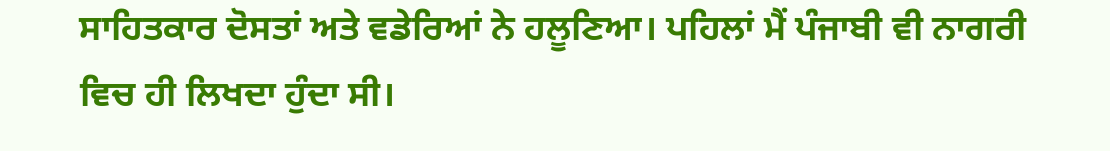ਸਾਹਿਤਕਾਰ ਦੋਸਤਾਂ ਅਤੇ ਵਡੇਰਿਆਂ ਨੇ ਹਲੂਣਿਆ। ਪਹਿਲਾਂ ਮੈਂ ਪੰਜਾਬੀ ਵੀ ਨਾਗਰੀ ਵਿਚ ਹੀ ਲਿਖਦਾ ਹੁੰਦਾ ਸੀ।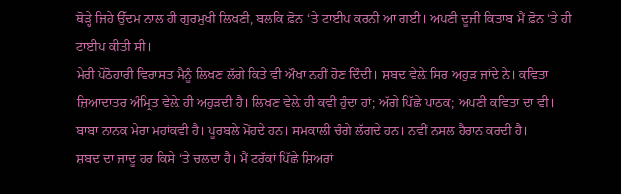ਥੋੜ੍ਹੇ ਜਿਹੇ ਉੱਦਮ ਨਾਲ ਹੀ ਗੁਰਮੁਖੀ ਲਿਖਣੀ, ਬਲਕਿ ਫ਼ੋਨ ‘ਤੇ ਟਾਈਪ ਕਰਨੀ ਆ ਗਈ। ਅਪਣੀ ਦੂਜੀ ਕਿਤਾਬ ਮੈਂ ਫ਼ੋਨ ‘ਤੇ ਹੀ ਟਾਈਪ ਕੀਤੀ ਸੀ।
ਮੇਰੀ ਪੋਠੋਹਾਰੀ ਵਿਰਾਸਤ ਮੈਨੂੰ ਲਿਖਣ ਲੱਗੇ ਕਿਤੇ ਵੀ ਔਖਾ ਨਹੀਂ ਹੋਣ ਦਿੰਦੀ। ਸ਼ਬਦ ਵੇਲ਼ੇ ਸਿਰ ਅਹੁੜ ਜਾਂਦੇ ਨੇ। ਕਵਿਤਾ ਜ਼ਿਆਦਾਤਰ ਅੰਮ੍ਰਿਤ ਵੇਲ਼ੇ ਹੀ ਅਹੁੜਦੀ ਹੈ। ਲਿਖਣ ਵੇਲ਼ੇ ਹੀ ਕਵੀ ਹੁੰਦਾ ਹਾਂ; ਅੱਗੇ ਪਿੱਛੇ ਪਾਠਕ; ਅਪਣੀ ਕਵਿਤਾ ਦਾ ਵੀ।
ਬਾਬਾ ਨਾਨਕ ਮੇਰਾ ਮਹਾਂਕਵੀ ਹੈ। ਪੂਰਬਲੇ ਮੋਂਹਦੇ ਹਨ। ਸਮਕਾਲੀ ਚੰਗੇ ਲੱਗਦੇ ਹਨ। ਨਵੀਂ ਨਸਲ ਹੈਰਾਨ ਕਰਦੀ ਹੈ।
ਸ਼ਬਦ ਦਾ ਜਾਦੂ ਹਰ ਕਿਸੇ ‘ਤੇ ਚਲਦਾ ਹੈ। ਮੈਂ ਟਰੱਕਾਂ ਪਿੱਛੇ ਸ਼ਿਅਰਾਂ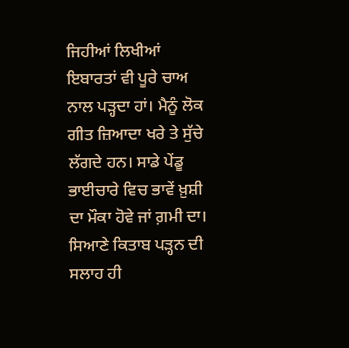ਜਿਹੀਆਂ ਲਿਖੀਆਂ ਇਬਾਰਤਾਂ ਵੀ ਪੂਰੇ ਚਾਅ ਨਾਲ ਪੜ੍ਹਦਾ ਹਾਂ। ਮੈਨੂੰ ਲੋਕ ਗੀਤ ਜ਼ਿਆਦਾ ਖਰੇ ਤੇ ਸੁੱਚੇ ਲੱਗਦੇ ਹਨ। ਸਾਡੇ ਪੇਂਡੂ ਭਾਈਚਾਰੇ ਵਿਚ ਭਾਵੇਂ ਖ਼ੁਸ਼ੀ ਦਾ ਮੌਕਾ ਹੋਵੇ ਜਾਂ ਗ਼ਮੀ ਦਾ। ਸਿਆਣੇ ਕਿਤਾਬ ਪੜ੍ਹਨ ਦੀ ਸਲਾਹ ਹੀ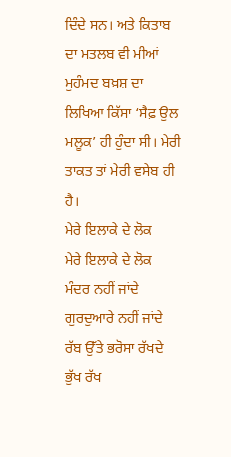ਦਿੰਦੇ ਸਨ। ਅਤੇ ਕਿਤਾਬ ਦਾ ਮਤਲਬ ਵੀ ਮੀਆਂ ਮੁਹੰਮਦ ਬਖ਼ਸ਼ ਦਾ ਲਿਖਿਆ ਕਿੱਸਾ ‘ਸੈਫ਼ ਉਲ ਮਲੂਕ’ ਹੀ ਹੁੰਦਾ ਸੀ। ਮੇਰੀ ਤਾਕਤ ਤਾਂ ਮੇਰੀ ਵਸੇਬ ਹੀ ਹੈ।
ਮੇਰੇ ਇਲਾਕੇ ਦੇ ਲੋਕ
ਮੇਰੇ ਇਲਾਕੇ ਦੇ ਲੋਕ
ਮੰਦਰ ਨਹੀਂ ਜਾਂਦੇ
ਗੁਰਦੁਆਰੇ ਨਹੀਂ ਜਾਂਦੇ
ਰੱਬ ਉੱਤੇ ਭਰੋਸਾ ਰੱਖਦੇ
ਭੁੱਖ ਰੱਖ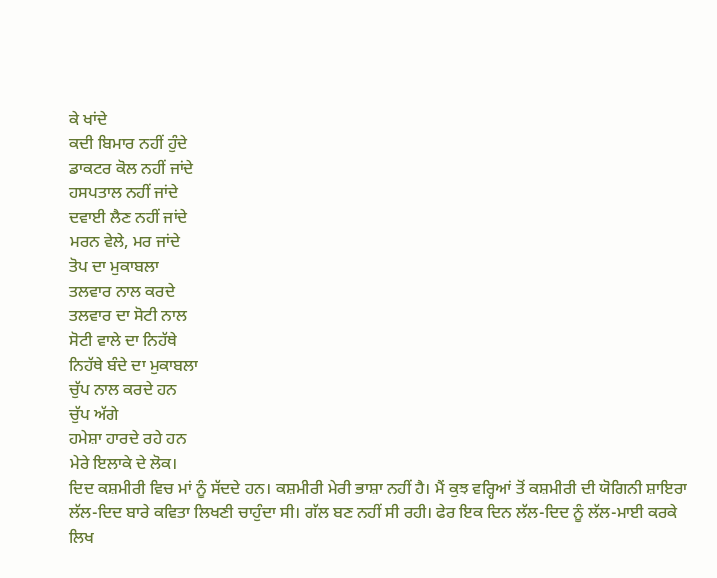ਕੇ ਖਾਂਦੇ
ਕਦੀ ਬਿਮਾਰ ਨਹੀਂ ਹੁੰਦੇ
ਡਾਕਟਰ ਕੋਲ ਨਹੀਂ ਜਾਂਦੇ
ਹਸਪਤਾਲ ਨਹੀਂ ਜਾਂਦੇ
ਦਵਾਈ ਲੈਣ ਨਹੀਂ ਜਾਂਦੇ
ਮਰਨ ਵੇਲੇ, ਮਰ ਜਾਂਦੇ
ਤੋਪ ਦਾ ਮੁਕਾਬਲਾ
ਤਲਵਾਰ ਨਾਲ ਕਰਦੇ
ਤਲਵਾਰ ਦਾ ਸੋਟੀ ਨਾਲ
ਸੋਟੀ ਵਾਲੇ ਦਾ ਨਿਹੱਥੇ
ਨਿਹੱਥੇ ਬੰਦੇ ਦਾ ਮੁਕਾਬਲਾ
ਚੁੱਪ ਨਾਲ ਕਰਦੇ ਹਨ
ਚੁੱਪ ਅੱਗੇ
ਹਮੇਸ਼ਾ ਹਾਰਦੇ ਰਹੇ ਹਨ
ਮੇਰੇ ਇਲਾਕੇ ਦੇ ਲੋਕ।
ਦਿਦ ਕਸ਼ਮੀਰੀ ਵਿਚ ਮਾਂ ਨੂੰ ਸੱਦਦੇ ਹਨ। ਕਸ਼ਮੀਰੀ ਮੇਰੀ ਭਾਸ਼ਾ ਨਹੀਂ ਹੈ। ਮੈਂ ਕੁਝ ਵਰ੍ਹਿਆਂ ਤੋਂ ਕਸ਼ਮੀਰੀ ਦੀ ਯੋਗਿਨੀ ਸ਼ਾਇਰਾ ਲੱਲ-ਦਿਦ ਬਾਰੇ ਕਵਿਤਾ ਲਿਖਣੀ ਚਾਹੁੰਦਾ ਸੀ। ਗੱਲ ਬਣ ਨਹੀਂ ਸੀ ਰਹੀ। ਫੇਰ ਇਕ ਦਿਨ ਲੱਲ-ਦਿਦ ਨੂੰ ਲੱਲ-ਮਾਈ ਕਰਕੇ ਲਿਖ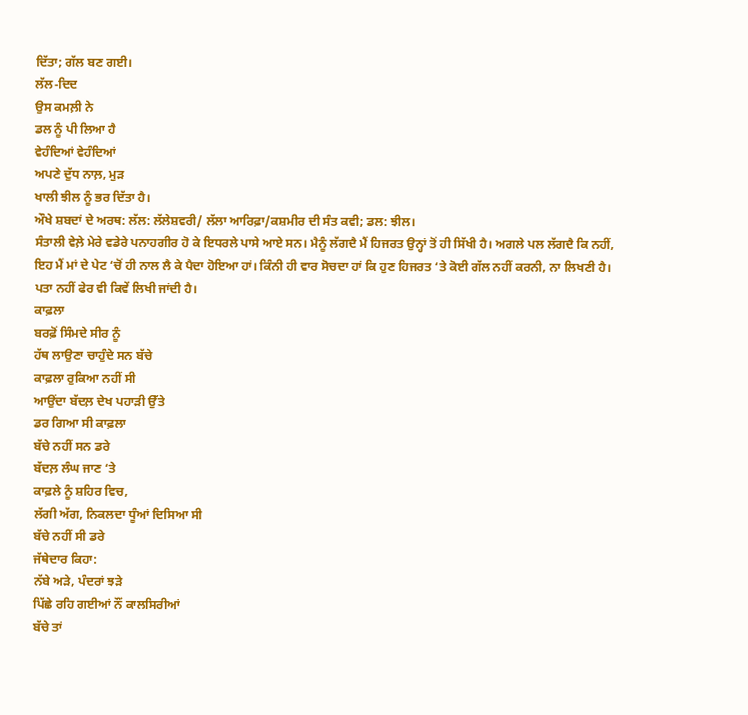ਦਿੱਤਾ; ਗੱਲ ਬਣ ਗਈ।
ਲੱਲ-ਦਿਦ
ਉਸ ਕਮਲ਼ੀ ਨੇ
ਡਲ ਨੂੰ ਪੀ ਲਿਆ ਹੈ
ਵੇਹੰਦਿਆਂ ਵੇਹੰਦਿਆਂ
ਅਪਣੇ ਦੁੱਧ ਨਾਲ਼, ਮੁੜ
ਖਾਲੀ ਝੀਲ ਨੂੰ ਭਰ ਦਿੱਤਾ ਹੈ।
ਔਖੇ ਸ਼ਬਦਾਂ ਦੇ ਅਰਥ: ਲੱਲ: ਲੱਲੇਸ਼ਵਰੀ/ ਲੱਲਾ ਆਰਿਫ਼ਾ/ਕਸ਼ਮੀਰ ਦੀ ਸੰਤ ਕਵੀ; ਡਲ: ਝੀਲ।
ਸੰਤਾਲੀ ਵੇਲ਼ੇ ਮੇਰੇ ਵਡੇਰੇ ਪਨਾਹਗੀਰ ਹੋ ਕੇ ਇਧਰਲੇ ਪਾਸੇ ਆਏ ਸਨ। ਮੈਨੂੰ ਲੱਗਦੈ ਮੈਂ ਹਿਜਰਤ ਉਨ੍ਹਾਂ ਤੋਂ ਹੀ ਸਿੱਖੀ ਹੈ। ਅਗਲੇ ਪਲ ਲੱਗਦੈ ਕਿ ਨਹੀਂ, ਇਹ ਮੈਂ ਮਾਂ ਦੇ ਪੇਟ ‘ਚੋਂ ਹੀ ਨਾਲ ਲੈ ਕੇ ਪੈਦਾ ਹੋਇਆ ਹਾਂ। ਕਿੰਨੀ ਹੀ ਵਾਰ ਸੋਚਦਾ ਹਾਂ ਕਿ ਹੁਣ ਹਿਜਰਤ ‘ਤੇ ਕੋਈ ਗੱਲ ਨਹੀਂ ਕਰਨੀ, ਨਾ ਲਿਖਣੀ ਹੈ। ਪਤਾ ਨਹੀਂ ਫੇਰ ਵੀ ਕਿਵੇਂ ਲਿਖੀ ਜਾਂਦੀ ਹੈ।
ਕਾਫ਼ਲਾ
ਬਰਫ਼ੋਂ ਸਿੰਮਦੇ ਸੀਰ ਨੂੰ
ਹੱਥ ਲਾਉਣਾ ਚਾਹੁੰਦੇ ਸਨ ਬੱਚੇ
ਕਾਫ਼ਲਾ ਰੁਕਿਆ ਨਹੀਂ ਸੀ
ਆਉਂਦਾ ਬੱਦਲ਼ ਦੇਖ ਪਹਾੜੀ ਉੱਤੇ
ਡਰ ਗਿਆ ਸੀ ਕਾਫ਼ਲਾ
ਬੱਚੇ ਨਹੀਂ ਸਨ ਡਰੇ
ਬੱਦਲ਼ ਲੰਘ ਜਾਣ ‘ਤੇ
ਕਾਫ਼ਲੇ ਨੂੰ ਸ਼ਹਿਰ ਵਿਚ,
ਲੱਗੀ ਅੱਗ, ਨਿਕਲਦਾ ਧੂੰਆਂ ਦਿਸਿਆ ਸੀ
ਬੱਚੇ ਨਹੀਂ ਸੀ ਡਰੇ
ਜੱਥੇਦਾਰ ਕਿਹਾ:
ਨੱਬੇ ਅੜੇ, ਪੰਦਰਾਂ ਝੜੇ
ਪਿੱਛੇ ਰਹਿ ਗਈਆਂ ਨੌਂ ਕਾਲਸਿਰੀਆਂ
ਬੱਚੇ ਤਾਂ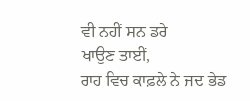ਵੀ ਨਹੀਂ ਸਨ ਡਰੇ
ਖਾਉਣ ਤਾਈਂ,
ਰਾਹ ਵਿਚ ਕਾਫ਼ਲੇ ਨੇ ਜਦ ਭੇਡ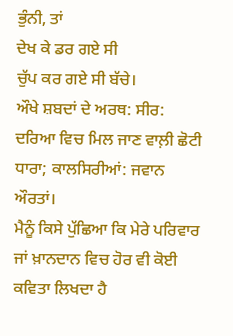ਭੁੰਨੀ, ਤਾਂ
ਦੇਖ ਕੇ ਡਰ ਗਏ ਸੀ
ਚੁੱਪ ਕਰ ਗਏ ਸੀ ਬੱਚੇ।
ਔਖੇ ਸ਼ਬਦਾਂ ਦੇ ਅਰਥ: ਸੀਰ: ਦਰਿਆ ਵਿਚ ਮਿਲ ਜਾਣ ਵਾਲ਼ੀ ਛੋਟੀ ਧਾਰਾ; ਕਾਲਸਿਰੀਆਂ: ਜਵਾਨ ਔਰਤਾਂ।
ਮੈਨੂੰ ਕਿਸੇ ਪੁੱਛਿਆ ਕਿ ਮੇਰੇ ਪਰਿਵਾਰ ਜਾਂ ਖ਼ਾਨਦਾਨ ਵਿਚ ਹੋਰ ਵੀ ਕੋਈ ਕਵਿਤਾ ਲਿਖਦਾ ਹੈ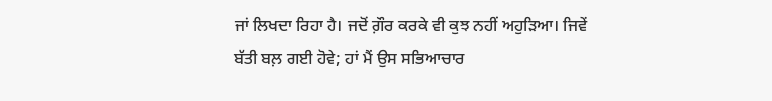ਜਾਂ ਲਿਖਦਾ ਰਿਹਾ ਹੈ। ਜਦੋਂ ਗ਼ੌਰ ਕਰਕੇ ਵੀ ਕੁਝ ਨਹੀਂ ਅਹੁੜਿਆ। ਜਿਵੇਂ ਬੱਤੀ ਬਲ਼ ਗਈ ਹੋਵੇ; ਹਾਂ ਮੈਂ ਉਸ ਸਭਿਆਚਾਰ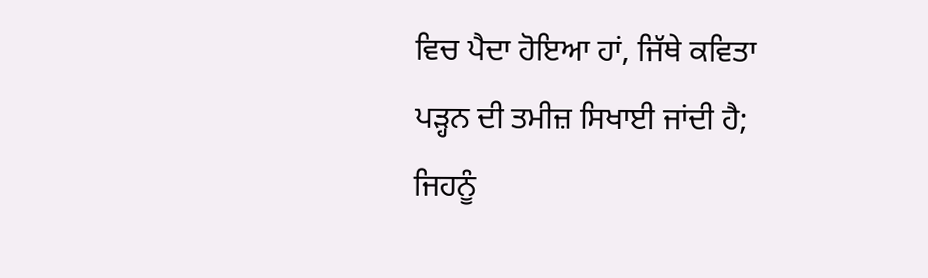ਵਿਚ ਪੈਦਾ ਹੋਇਆ ਹਾਂ, ਜਿੱਥੇ ਕਵਿਤਾ ਪੜ੍ਹਨ ਦੀ ਤਮੀਜ਼ ਸਿਖਾਈ ਜਾਂਦੀ ਹੈ; ਜਿਹਨੂੰ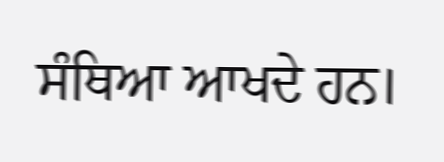ਸੰਥਿਆ ਆਖਦੇ ਹਨ।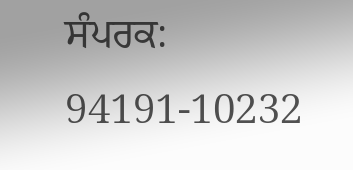ਸੰਪਰਕ: 94191-10232